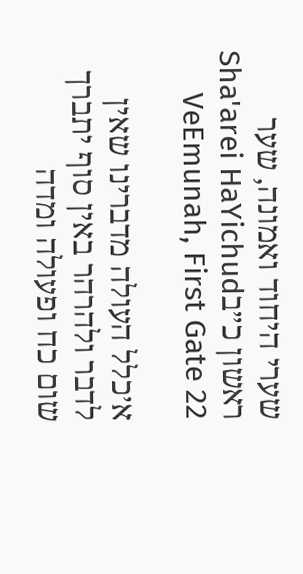שערי היחוד ואמונה, שער ראשון כ״בSha'arei HaYichud VeEmunah, First Gate 22

א׳כלל העולה מדברינו שאין לדבר ולהרהר באין סוף יתברך שום כח ופעולה ומדה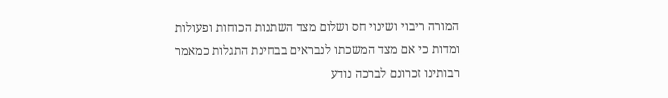המורה ריבוי ושינוי חס ושלום מצד השתנות הכוחות ופעולות ומדות כי אם מצד המשכתו לנבראים בבחינת התגלות כמאמר רבותינו זכרונם לברכה נודע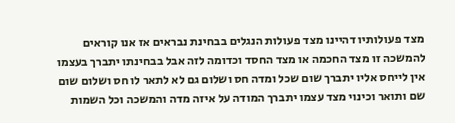מצד פעולותיו דהיינו מצד פעולות הנגלים בבחינת נבראים אז אנו קוראים להמשכה זו מצד החכמה או מצד החסד וכדומה לזה אבל בבחינתו יתברך בעצמו אין לייחס אליו יתברך שום שכל ומדה חס ושלום גם לא לתאר לו חס ושלום שום שם ותואר וכינוי מצד עצמו יתברך המודה על איזה מדה והמשכה וכל השמות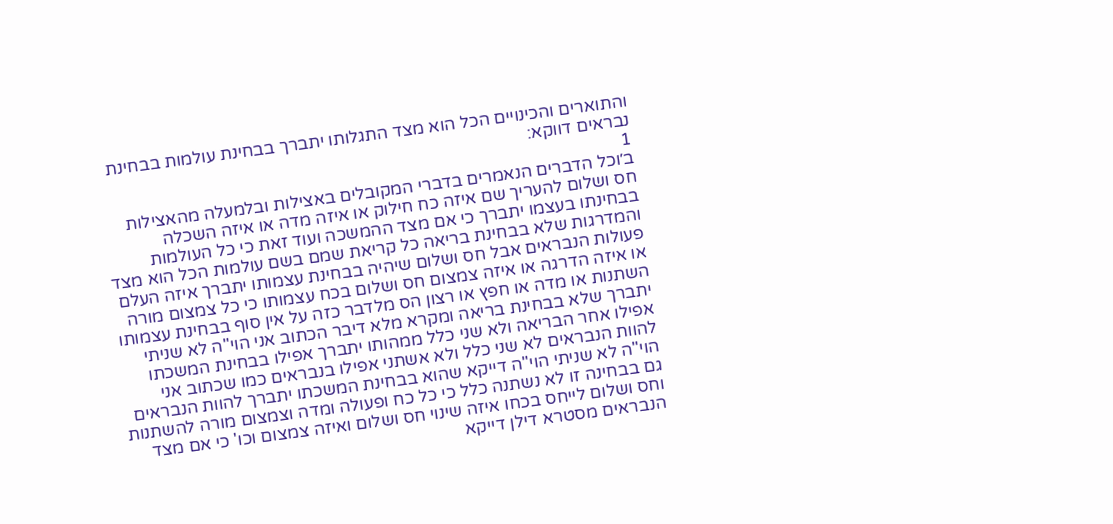והתוארים והכינויים הכל הוא מצד התגלותו יתברך בבחינת עולמות בבחינת נבראים דווקא:
1
ב׳וכל הדברים הנאמרים בדברי המקובלים באצילות ובלמעלה מהאצילות חס ושלום להעריך שם איזה כח חילוק או איזה מדה או איזה השכלה בבחינתו בעצמו יתברך כי אם מצד ההמשכה ועוד זאת כי כל העולמות והמדרגות שלא בבחינת בריאה כל קריאת שמם בשם עולמות הכל הוא מצד פעולות הנבראים אבל חס ושלום שיהיה בבחינת עצמותו יתברך איזה העלם או איזה הדרגה או איזה צמצום חס ושלום בכח עצמותו כי כל צמצום מורה השתנות או מדה או חפץ או רצון הס מלדבר כזה על אין סוף בבחינת עצמותו יתברך שלא בבחינת בריאה ומקרא מלא דיבר הכתוב אני הוי"ה לא שניתי אפילו אחר הבריאה ולא שני כלל ממהותו יתברך אפילו בבחינת המשכתו להוות הנבראים לא שני כלל ולא אשתני אפילו בנבראים כמו שכתוב אני הוי"ה לא שניתי הוי"ה דייקא שהוא בבחינת המשכתו יתברך להוות הנבראים גם בבחינה זו לא נשתנה כלל כי כל כח ופעולה ומדה וצמצום מורה להשתנות וחס ושלום לייחס בכחו איזה שינוי חס ושלום ואיזה צמצום וכו' כי אם מצד הנבראים מסטרא דילן דייקא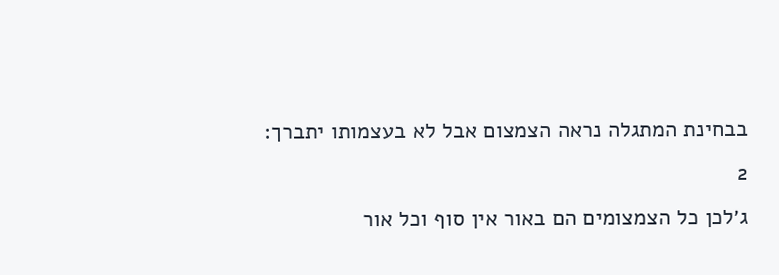בבחינת המתגלה נראה הצמצום אבל לא בעצמותו יתברך:
2
ג׳לכן כל הצמצומים הם באור אין סוף וכל אור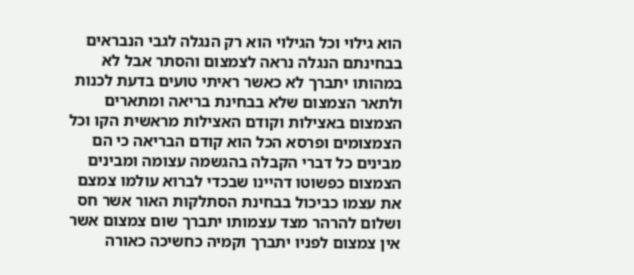הוא גילוי וכל הגילוי הוא רק הנגלה לגבי הנבראים בבחינתם הנגלה נראה לצמצום והסתר אבל לא במהותו יתברך לא כאשר ראיתי טועים בדעת לכנות ולתאר הצמצום שלא בבחינת בריאה ומתארים הצמצום באצילות וקודם האצילות מראשית הקו וכל הצמצומים ופרסא הכל הוא קודם הבריאה כי הם מבינים כל דברי הקבלה בהגשמה עצומה ומבינים הצמצום כפשוטו דהיינו שבכדי לברוא עולמו צמצם את עצמו כביכול בבחינת הסתלקות האור אשר חס ושלום להרהר מצד עצמותו יתברך שום צמצום אשר אין צמצום לפניו יתברך וקמיה כחשיכה כאורה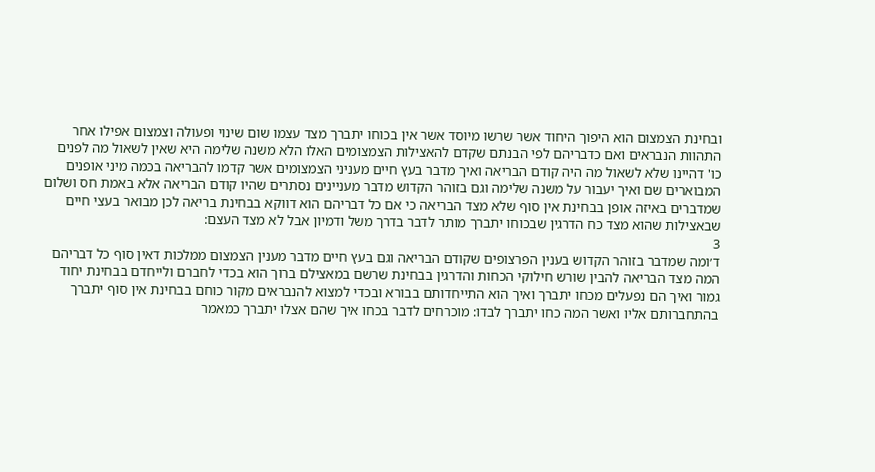ובחינת הצמצום הוא היפוך היחוד אשר שרשו מיוסד אשר אין בכוחו יתברך מצד עצמו שום שינוי ופעולה וצמצום אפילו אחר התהוות הנבראים ואם כדבריהם לפי הבנתם שקדם להאצילות הצמצומים האלו הלא משנה שלימה היא שאין לשאול מה לפנים כו' דהיינו שלא לשאול מה היה קודם הבריאה ואיך מדבר בעץ חיים מעניני הצמצומים אשר קדמו להבריאה בכמה מיני אופנים המבוארים שם ואיך יעבור על משנה שלימה וגם בזוהר הקדוש מדבר מעניינים נסתרים שהיו קודם הבריאה אלא באמת חס ושלום שמדברים באיזה אופן בבחינת אין סוף שלא מצד הבריאה כי אם כל דבריהם הוא דווקא בבחינת בריאה לכן מבואר בעצי חיים שבאצילות שהוא מצד כח הדרגין שבכוחו יתברך מותר לדבר בדרך משל ודמיון אבל לא מצד העצם:
3
ד׳ומה שמדבר בזוהר הקדוש בענין הפרצופים שקודם הבריאה וגם בעץ חיים מדבר מענין הצמצום ממלכות דאין סוף כל דבריהם המה מצד הבריאה להבין שורש חילוקי הכחות והדרגין בבחינת שרשם במאצילם ברוך הוא בכדי לחברם ולייחדם בבחינת יחוד גמור ואיך הם נפעלים מכחו יתברך ואיך הוא התייחדותם בבורא ובכדי למצוא להנבראים מקור כוחם בבחינת אין סוף יתברך בהתחברותם אליו ואשר המה כחו יתברך לבדו: מוכרחים לדבר בכחו איך שהם אצלו יתברך כמאמר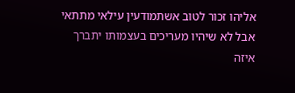אליהו זכור לטוב אשתמודעין עילאי מתתאי אבל לא שיהיו מעריכים בעצמותו יתברך איזה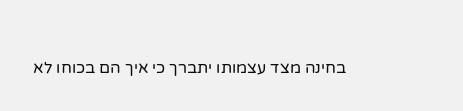בחינה מצד עצמותו יתברך כי איך הם בכוחו לא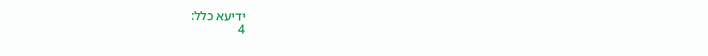ידיעא כלל:
4